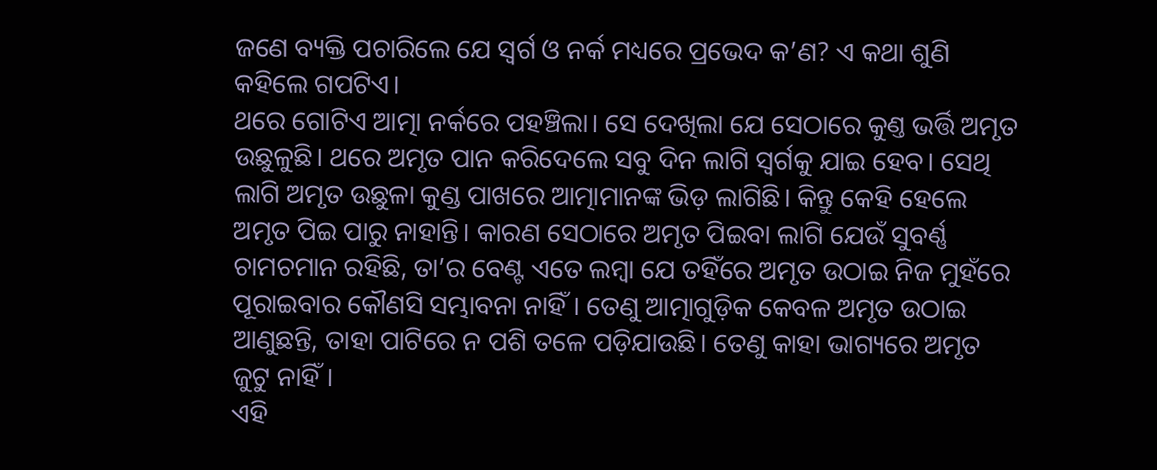ଜଣେ ବ୍ୟକ୍ତି ପଚାରିଲେ ଯେ ସ୍ବର୍ଗ ଓ ନର୍କ ମଧ୍ୟରେ ପ୍ରଭେଦ କ’ଣ? ଏ କଥା ଶୁଣି କହିଲେ ଗପଟିଏ।
ଥରେ ଗୋଟିଏ ଆତ୍ମା ନର୍କରେ ପହଞ୍ଚିଲା। ସେ ଦେଖିଲା ଯେ ସେଠାରେ କୁଣ୍ତ ଭର୍ତ୍ତି ଅମୃତ ଉଛୁଳୁଛି। ଥରେ ଅମୃତ ପାନ କରିଦେଲେ ସବୁ ଦିନ ଲାଗି ସ୍ବର୍ଗକୁ ଯାଇ ହେବ। ସେଥି ଲାଗି ଅମୃତ ଉଛୁଳା କୁଣ୍ଡ ପାଖରେ ଆତ୍ମାମାନଙ୍କ ଭିଡ଼ ଲାଗିଛି। କିନ୍ତୁ କେହି ହେଲେ ଅମୃତ ପିଇ ପାରୁ ନାହାନ୍ତି। କାରଣ ସେଠାରେ ଅମୃତ ପିଇବା ଲାଗି ଯେଉଁ ସୁବର୍ଣ୍ଣ ଚାମଚମାନ ରହିଛି, ତା’ର ବେଣ୍ଟ ଏତେ ଲମ୍ବା ଯେ ତହିଁରେ ଅମୃତ ଉଠାଇ ନିଜ ମୁହଁରେ ପୂରାଇବାର କୌଣସି ସମ୍ଭାବନା ନାହିଁ। ତେଣୁ ଆତ୍ମାଗୁଡ଼ିକ କେବଳ ଅମୃତ ଉଠାଇ ଆଣୁଛନ୍ତି, ତାହା ପାଟିରେ ନ ପଶି ତଳେ ପଡ଼ିଯାଉଛି। ତେଣୁ କାହା ଭାଗ୍ୟରେ ଅମୃତ ଜୁଟୁ ନାହିଁ।
ଏହି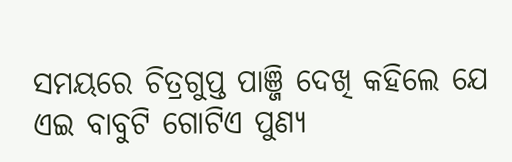ସମୟରେ ଚିତ୍ରଗୁପ୍ତ ପାଞ୍ଜି ଦେଖି କହିଲେ ଯେ ଏଇ ବାବୁଟି ଗୋଟିଏ ପୁଣ୍ୟ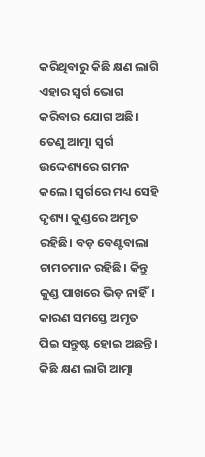କରିଥିବାରୁ କିଛି କ୍ଷଣ ଲାଗି ଏହାର ସ୍ବର୍ଗ ଭୋଗ କରିବାର ଯୋଗ ଅଛି। ତେଣୁ ଆତ୍ମା ସ୍ବର୍ଗ ଉଦ୍ଦେଶ୍ୟରେ ଗମନ କଲେ। ସ୍ବର୍ଗରେ ମଧ୍ୟ ସେହି ଦୃଶ୍ୟ। କୁଣ୍ଡରେ ଅମୃତ ରହିଛି। ବଡ଼ ବେଣ୍ଟବାଲା ଚାମଚମାନ ରହିଛି। କିନ୍ତୁ କୁଣ୍ଡ ପାଖରେ ଭିଡ଼ ନାହିଁ। କାରଣ ସମସ୍ତେ ଅମୃତ ପିଇ ସନ୍ତୁଷ୍ଟ ହୋଇ ଅଛନ୍ତି।
କିଛି କ୍ଷଣ ଲାଗି ଆତ୍ମା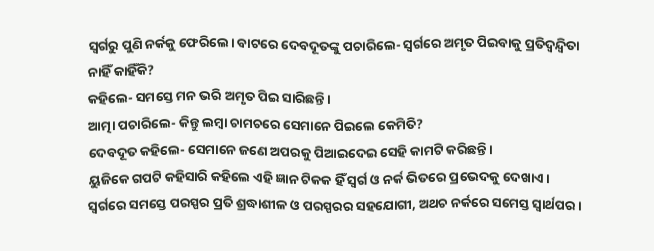ସ୍ବର୍ଗରୁ ପୁଣି ନର୍କକୁ ଫେରିଲେ। ବାଟରେ ଦେବଦୂତଙ୍କୁ ପଚାରିଲେ- ସ୍ବର୍ଗରେ ଅମୃତ ପିଇବାକୁ ପ୍ରତିଦ୍ବନ୍ଦ୍ବିତା ନାହିଁ କାହିଁକି?
କହିଲେ- ସମସ୍ତେ ମନ ଭରି ଅମୃତ ପିଇ ସାରିଛନ୍ତି।
ଆତ୍ମା ପଚାରିଲେ- କିନ୍ତୁ ଲମ୍ବା ଚାମଚରେ ସେମାନେ ପିଇଲେ କେମିତି?
ଦେବଦୂତ କହିଲେ- ସେମାନେ ଜଣେ ଅପରକୁ ପିଆଇଦେଇ ସେହି କାମଟି କରିଛନ୍ତି।
ୟୁଜିକେ ଗପଟି କହିସାରି କହିଲେ ଏହି ଜ୍ଞାନ ଟିକକ ହିଁ ସ୍ବର୍ଗ ଓ ନର୍କ ଭିତରେ ପ୍ରଭେଦକୁ ଦେଖାଏ। ସ୍ବର୍ଗରେ ସମସ୍ତେ ପରସ୍ପର ପ୍ରତି ଶ୍ରଦ୍ଧାଶୀଳ ଓ ପରସ୍ପରର ସହଯୋଗୀ, ଅଥଚ ନର୍କରେ ସମ‌େସ୍ତ ସ୍ବାର୍ଥପର।